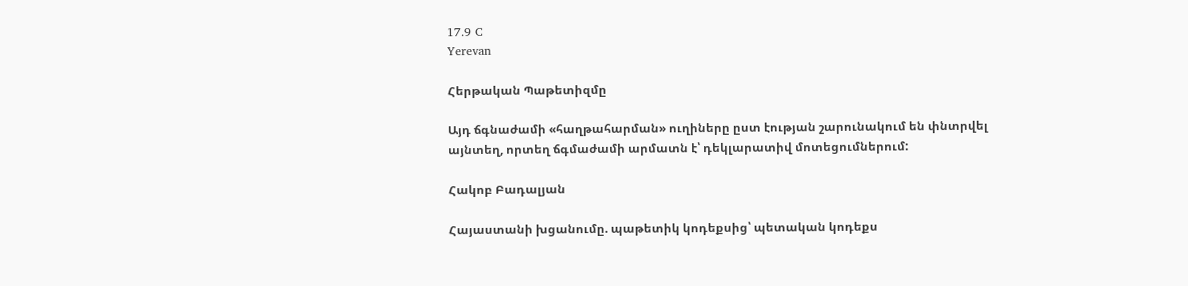17.9 C
Yerevan

Հերթական Պաթետիզմը

Այդ ճգնաժամի «հաղթահարման» ուղիները ըստ էության շարունակում են փնտրվել այնտեղ, որտեղ ճգմաժամի արմատն է՝ դեկլարատիվ մոտեցումներում:

Հակոբ Բադալյան

Հայաստանի խցանումը. պաթետիկ կոդեքսից՝ պետական կոդեքս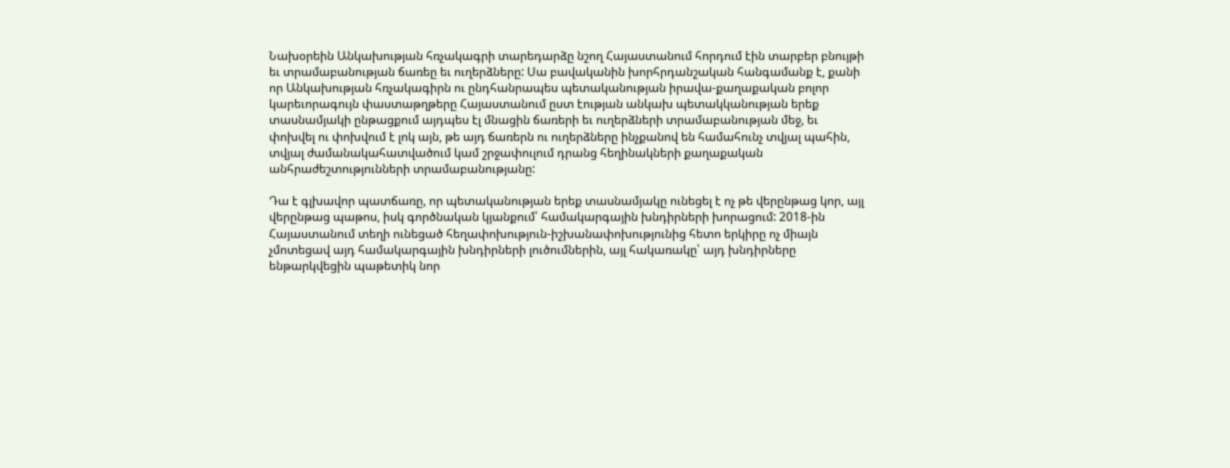Նախօրեին Անկախության հռչակագրի տարեդարձը նշող Հայաստանում հորդում էին տարբեր բնույթի եւ տրամաբանության ճառեը եւ ուղերձները: Սա բավականին խորհրդանշական հանգամանք է, քանի որ Անկախության հռչակագիրն ու ընդհանրապես պետականության իրավա-քաղաքական բոլոր կարեւորագույն փաստաթղթերը Հայաստանում ըստ էության անկախ պետակկանության երեք տասնամյակի ընթացքում այդպես էլ մնացին ճառերի եւ ուղերձների տրամաբանության մեջ, եւ փոխվել ու փոխվում է լոկ այն, թե այդ ճառերն ու ուղերձները ինչքանով են համահունչ տվյալ պահին, տվյալ ժամանակահատվածում կամ շրջափուլում դրանց հեղինակների քաղաքական անհրաժեշտությունների տրամաբանությանը:

Դա է գլխավոր պատճառը, որ պետականության երեք տասնամյակը ունեցել է ոչ թե վերընթաց կոր, այլ վերընթաց պաթոս, իսկ գործնական կյանքում՝ համակարգային խնդիրների խորացում: 2018-ին Հայաստանում տեղի ունեցած հեղափոխություն-իշխանափոխությունից հետո երկիրը ոչ միայն չմոտեցավ այդ համակարգային խնդիրների լուծումներին, այլ հակառակը՝ այդ խնդիրները ենթարկվեցին պաթետիկ նոր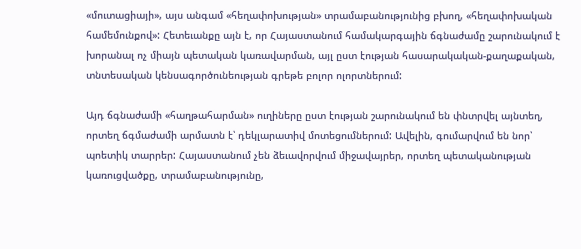«մուտացիայի», այս անգամ «հեղափոխության» տրամաբանությունից բխող, «հեղափոխական համեմունքով»: Հետեւանքը այն է, որ Հայաստանում համակարգային ճգնաժամը շարունակում է խորանալ ոչ միայն պետական կառավարման, այլ ըստ էության հասարակական-քաղաքական, տնտեսական կենսագործունեության գրեթե բոլոր ոլորտներում:

Այդ ճգնաժամի «հաղթահարման» ուղիները ըստ էության շարունակում են փնտրվել այնտեղ, որտեղ ճգմաժամի արմատն է՝ դեկլարատիվ մոտեցումներում: Ավելին, գումարվում են նոր՝ պոետիկ տարրեր: Հայաստանում չեն ձեւավորվում միջավայրեր, որտեղ պետականության կառուցվածքը, տրամաբանությունը,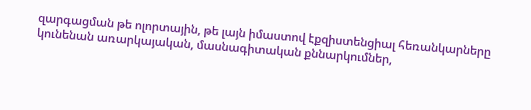զարգացման թե ոլորտային, թե լայն իմաստով էքզիստենցիալ հեռանկարները կունենան առարկայական, մասնագիտական քննարկումներ,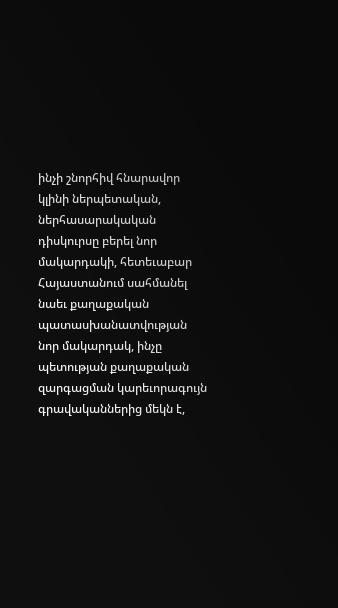ինչի շնորհիվ հնարավոր կլինի ներպետական, ներհասարակական դիսկուրսը բերել նոր մակարդակի, հետեւաբար Հայաստանում սահմանել նաեւ քաղաքական պատասխանատվության նոր մակարդակ, ինչը պետության քաղաքական զարգացման կարեւորագույն գրավականներից մեկն է,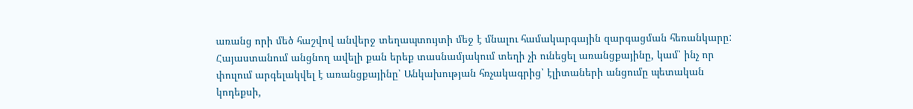առանց որի մեծ հաշվով անվերջ տեղապտույտի մեջ է մնալու համակարգային զարգացման հեռանկարը: Հայաստանում անցնող ավելի քան երեք տասնամյակում տեղի չի ունեցել առանցքայինը, կամ՝ ինչ որ փուլում արգելակվել է առանցքայինը՝ Անկախության հռչակագրից՝ էլիտաների անցումը պետական կոդեքսի,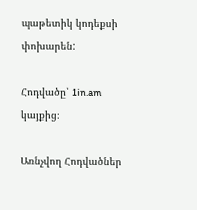պաթետիկ կոդեքսի փոխարեն:

Հոդվածը՝ 1in.am կայքից։

Առնչվող Հոդվածներ